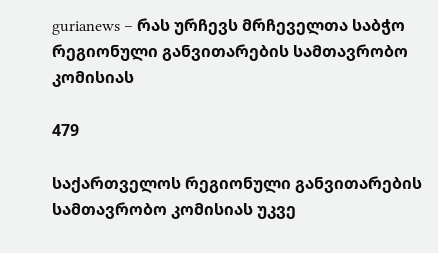gurianews – რას ურჩევს მრჩეველთა საბჭო რეგიონული განვითარების სამთავრობო კომისიას

479

საქართველოს რეგიონული განვითარების სამთავრობო კომისიას უკვე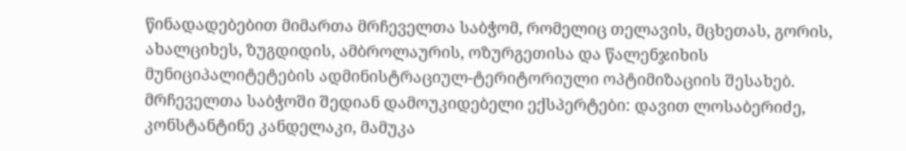წინადადებებით მიმართა მრჩეველთა საბჭომ, რომელიც თელავის, მცხეთას, გორის, ახალციხეს, ზუგდიდის, ამბროლაურის, ოზურგეთისა და წალენჯიხის მუნიციპალიტეტების ადმინისტრაციულ-ტერიტორიული ოპტიმიზაციის შესახებ. მრჩეველთა საბჭოში შედიან დამოუკიდებელი ექსპერტები: დავით ლოსაბერიძე, კონსტანტინე კანდელაკი, მამუკა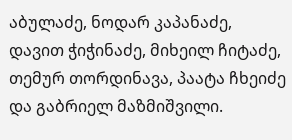აბულაძე, ნოდარ კაპანაძე, დავით ჭიჭინაძე, მიხეილ ჩიტაძე, თემურ თორდინავა, პაატა ჩხეიძე და გაბრიელ მაზმიშვილი.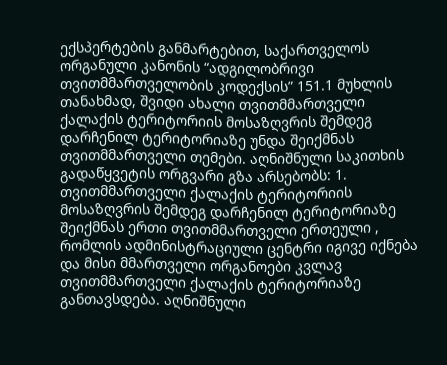ექსპერტების განმარტებით, საქართველოს ორგანული კანონის “ადგილობრივი თვითმმართველობის კოდექსის” 151.1 მუხლის თანახმად, შვიდი ახალი თვითმმართველი ქალაქის ტერიტორიის მოსაზღვრის შემდეგ დარჩენილ ტერიტორიაზე უნდა შეიქმნას თვითმმართველი თემები. აღნიშნული საკითხის გადაწყვეტის ორგვარი გზა არსებობს: 1. თვითმმართველი ქალაქის ტერიტორიის მოსაზღვრის შემდეგ დარჩენილ ტერიტორიაზე შეიქმნას ერთი თვითმმართველი ერთეული , რომლის ადმინისტრაციული ცენტრი იგივე იქნება და მისი მმართველი ორგანოები კვლავ თვითმმართველი ქალაქის ტერიტორიაზე განთავსდება. აღნიშნული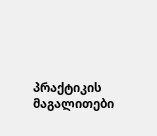პრაქტიკის მაგალითები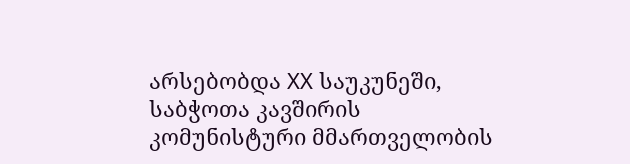არსებობდა XX საუკუნეში, საბჭოთა კავშირის კომუნისტური მმართველობის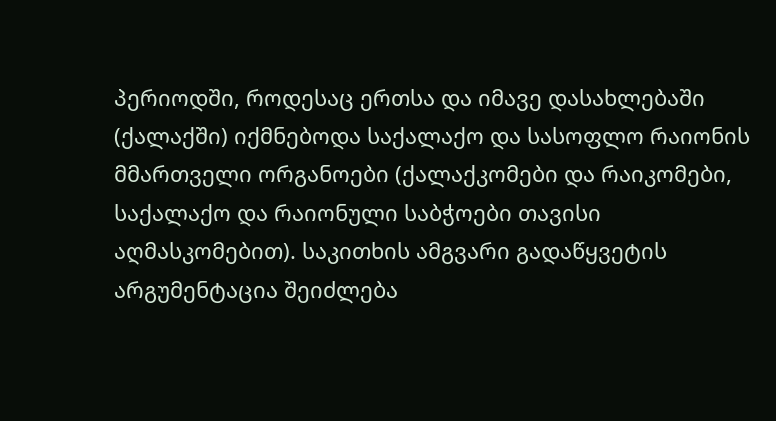პერიოდში, როდესაც ერთსა და იმავე დასახლებაში (ქალაქში) იქმნებოდა საქალაქო და სასოფლო რაიონის მმართველი ორგანოები (ქალაქკომები და რაიკომები, საქალაქო და რაიონული საბჭოები თავისი აღმასკომებით). საკითხის ამგვარი გადაწყვეტის არგუმენტაცია შეიძლება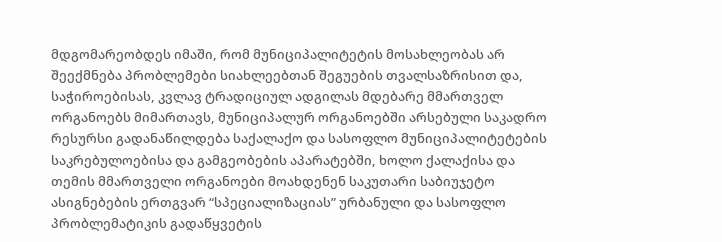მდგომარეობდეს იმაში, რომ მუნიციპალიტეტის მოსახლეობას არ შეექმნება პრობლემები სიახლეებთან შეგუების თვალსაზრისით და, საჭიროებისას, კვლავ ტრადიციულ ადგილას მდებარე მმართველ ორგანოებს მიმართავს, მუნიციპალურ ორგანოებში არსებული საკადრო რესურსი გადანაწილდება საქალაქო და სასოფლო მუნიციპალიტეტების საკრებულოებისა და გამგეობების აპარატებში, ხოლო ქალაქისა და თემის მმართველი ორგანოები მოახდენენ საკუთარი საბიუჯეტო ასიგნებების ერთგვარ “სპეციალიზაციას” ურბანული და სასოფლო პრობლემატიკის გადაწყვეტის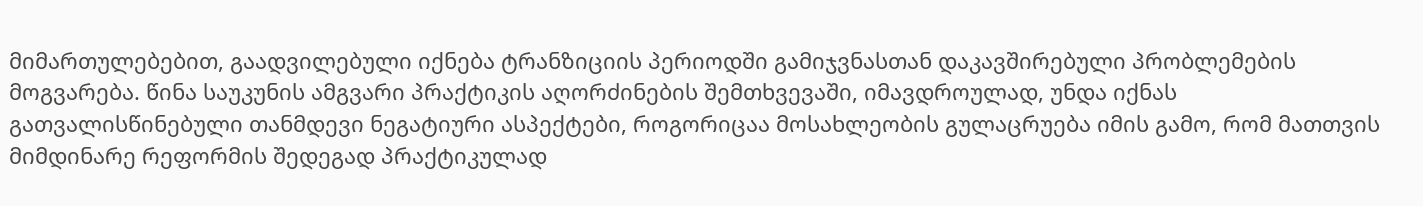მიმართულებებით, გაადვილებული იქნება ტრანზიციის პერიოდში გამიჯვნასთან დაკავშირებული პრობლემების მოგვარება. წინა საუკუნის ამგვარი პრაქტიკის აღორძინების შემთხვევაში, იმავდროულად, უნდა იქნას გათვალისწინებული თანმდევი ნეგატიური ასპექტები, როგორიცაა მოსახლეობის გულაცრუება იმის გამო, რომ მათთვის მიმდინარე რეფორმის შედეგად პრაქტიკულად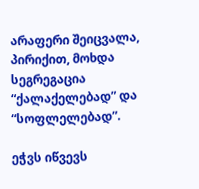არაფერი შეიცვალა, პირიქით, მოხდა სეგრეგაცია “ქალაქელებად” და “სოფლელებად”.

ეჭვს იწვევს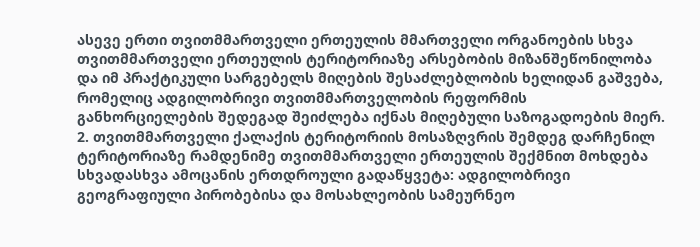ასევე ერთი თვითმმართველი ერთეულის მმართველი ორგანოების სხვა თვითმმართველი ერთეულის ტერიტორიაზე არსებობის მიზანშეწონილობა და იმ პრაქტიკული სარგებელს მიღების შესაძლებლობის ხელიდან გაშვება, რომელიც ადგილობრივი თვითმმართველობის რეფორმის განხორციელების შედეგად შეიძლება იქნას მიღებული საზოგადოების მიერ. 2. თვითმმართველი ქალაქის ტერიტორიის მოსაზღვრის შემდეგ დარჩენილ ტერიტორიაზე რამდენიმე თვითმმართველი ერთეულის შექმნით მოხდება სხვადასხვა ამოცანის ერთდროული გადაწყვეტა: ადგილობრივი გეოგრაფიული პირობებისა და მოსახლეობის სამეურნეო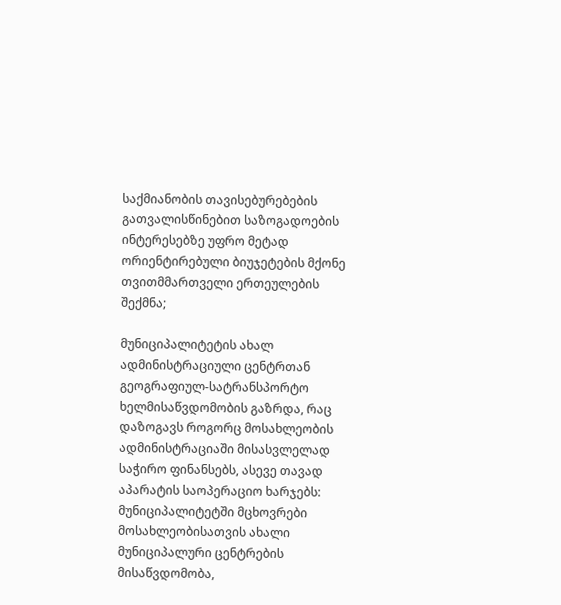საქმიანობის თავისებურებების გათვალისწინებით საზოგადოების ინტერესებზე უფრო მეტად ორიენტირებული ბიუჯეტების მქონე თვითმმართველი ერთეულების შექმნა;

მუნიციპალიტეტის ახალ ადმინისტრაციული ცენტრთან გეოგრაფიულ-სატრანსპორტო ხელმისაწვდომობის გაზრდა, რაც დაზოგავს როგორც მოსახლეობის ადმინისტრაციაში მისასვლელად საჭირო ფინანსებს, ასევე თავად აპარატის საოპერაციო ხარჯებს: მუნიციპალიტეტში მცხოვრები მოსახლეობისათვის ახალი მუნიციპალური ცენტრების მისაწვდომობა,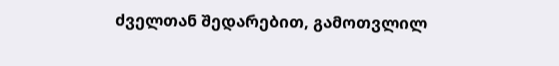ძველთან შედარებით, გამოთვლილ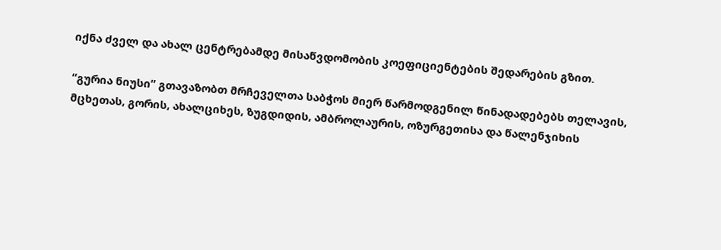იქნა ძველ და ახალ ცენტრებამდე მისაწვდომობის კოეფიციენტების შედარების გზით.

“გურია ნიუსი” გთავაზობთ მრჩეველთა საბჭოს მიერ წარმოდგენილ წინადადებებს თელავის, მცხეთას, გორის, ახალციხეს, ზუგდიდის, ამბროლაურის, ოზურგეთისა და წალენჯიხის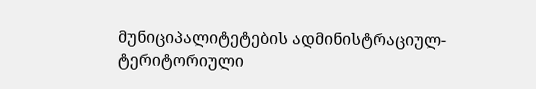მუნიციპალიტეტების ადმინისტრაციულ-ტერიტორიული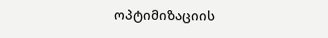ოპტიმიზაციის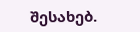შესახებ.